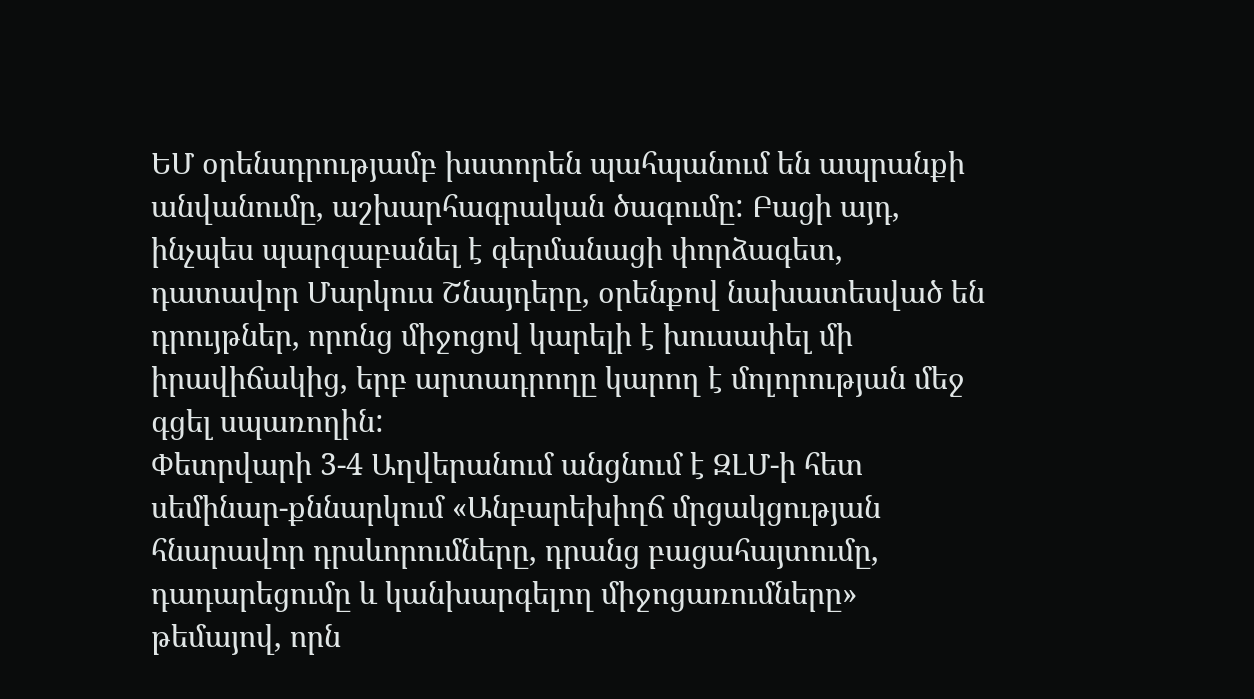ԵՄ օրենսդրությամբ խստորեն պահպանում են ապրանքի անվանումը, աշխարհագրական ծագումը: Բացի այդ, ինչպես պարզաբանել է գերմանացի փորձագետ, դատավոր Մարկուս Շնայդերը, օրենքով նախատեսված են դրույթներ, որոնց միջոցով կարելի է խուսափել մի իրավիճակից, երբ արտադրողը կարող է մոլորության մեջ գցել սպառողին:
Փետրվարի 3-4 Աղվերանում անցնում է ԶԼՄ-ի հետ սեմինար-քննարկում «Անբարեխիղճ մրցակցության հնարավոր դրսևորումները, դրանց բացահայտումը, դադարեցումը և կանխարգելող միջոցառումները» թեմայով, որն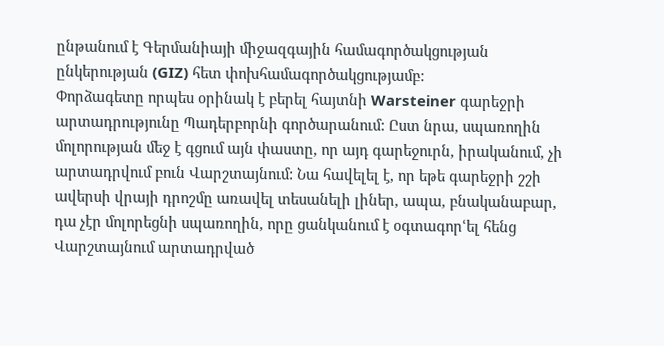ընթանում է Գերմանիայի միջազգային համագործակցության ընկերության (GIZ) հետ փոխհամագործակցությամբ:
Փորձագետը որպես օրինակ է բերել հայտնի Warsteiner գարեջրի արտադրությունը Պադերբորնի գործարանում: Ըստ նրա, սպառողին մոլորության մեջ է գցում այն փաստը, որ այդ գարեջուրն, իրականում, չի արտադրվում բուն Վարշտայնում: Նա հավելել է, որ եթե գարեջրի շշի ավերսի վրայի դրոշմը առավել տեսանելի լիներ, ապա, բնականաբար, դա չէր մոլորեցնի սպառողին, որը ցանկանում է օգտագորՙել հենց Վարշտայնում արտադրված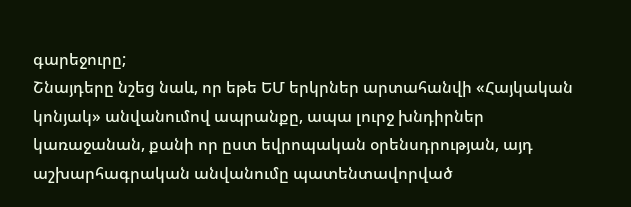գարեջուրը;
Շնայդերը նշեց նաև, որ եթե ԵՄ երկրներ արտահանվի «Հայկական կոնյակ» անվանումով ապրանքը, ապա լուրջ խնդիրներ կառաջանան, քանի որ ըստ եվրոպական օրենսդրության, այդ աշխարհագրական անվանումը պատենտավորված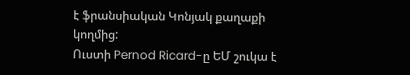է ֆրանսիական Կոնյակ քաղաքի կողմից:
Ուստի Pernod Ricard-ը ԵՄ շուկա է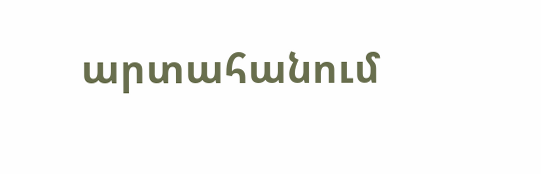արտահանում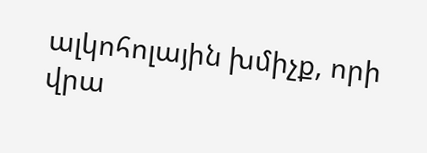ալկոհոլային խմիչք, որի վրա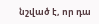նշված է, որ դա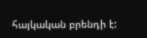հայկական բրենդի է: